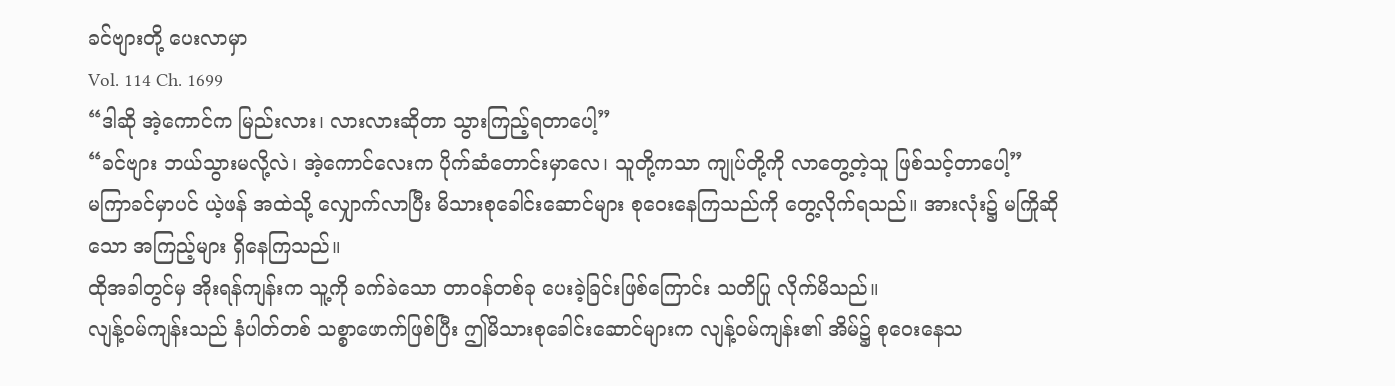ခင်ဗျားတို့ ပေးလာမှာ
Vol. 114 Ch. 1699
“ဒါဆို အဲ့ကောင်က မြည်းလား၊ လားလားဆိုတာ သွားကြည့်ရတာပေါ့”
“ခင်ဗျား ဘယ်သွားမလို့လဲ၊ အဲ့ကောင်လေးက ပိုက်ဆံတောင်းမှာလေ၊ သူတို့ကသာ ကျုပ်တို့ကို လာတွေ့တဲ့သူ ဖြစ်သင့်တာပေါ့”
မကြာခင်မှာပင် ယဲ့ဖန် အထဲသို့ လျှောက်လာပြီး မိသားစုခေါင်းဆောင်များ စုဝေးနေကြသည်ကို တွေ့လိုက်ရသည်။ အားလုံး၌ မကြိုဆိုသော အကြည့်များ ရှိနေကြသည်။
ထိုအခါတွင်မှ အိုးရန်ကျန်းက သူ့ကို ခက်ခဲသော တာဝန်တစ်ခု ပေးခဲ့ခြင်းဖြစ်ကြောင်း သတိပြု လိုက်မိသည်။
လျန့်ဝမ်ကျန်းသည် နံပါတ်တစ် သစ္စာဖောက်ဖြစ်ပြီး ဤမိသားစုခေါင်းဆောင်များက လျန့်ဝမ်ကျန်း၏ အိမ်၌ စုဝေးနေသ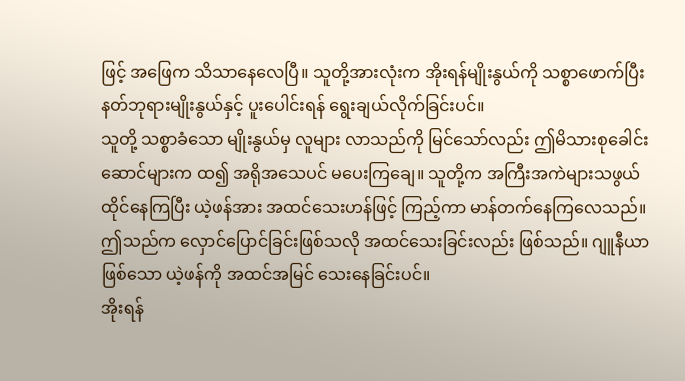ဖြင့် အဖြေက သိသာနေလေပြီ။ သူတို့အားလုံးက အိုးရန်မျိုးနွယ်ကို သစ္စာဖောက်ပြီး နတ်ဘုရားမျိုးနွယ်နှင့် ပူးပေါင်းရန် ရွေးချယ်လိုက်ခြင်းပင်။
သူတို့ သစ္စာခံသော မျိုးနွယ်မှ လူများ လာသည်ကို မြင်သော်လည်း ဤမိသားစုခေါင်းဆောင်များက ထ၍ အရိုအသေပင် မပေးကြချေ။ သူတို့က အကြီးအကဲများသဖွယ် ထိုင်နေကြပြီး ယဲ့ဖန်အား အထင်သေးဟန်ဖြင့် ကြည့်ကာ မာန်တက်နေကြလေသည်။
ဤသည်က လှောင်ပြောင်ခြင်းဖြစ်သလို အထင်သေးခြင်းလည်း ဖြစ်သည်။ ဂျူနီယာဖြစ်သော ယဲ့ဖန်ကို အထင်အမြင် သေးနေခြင်းပင်။
အိုးရန်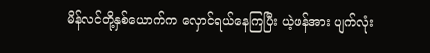မိန်လင်တို့နှစ်ယောက်က လှောင်ရယ်နေကြပြီး ယဲ့ဖန်အား ပျက်လုံး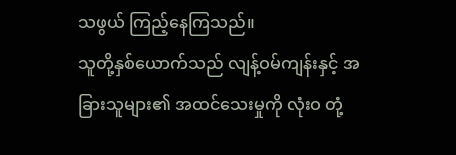သဖွယ် ကြည့်နေကြသည်။
သူတို့နှစ်ယောက်သည် လျန့်ဝမ်ကျန်းနှင့် အခြားသူများ၏ အထင်သေးမှုကို လုံးဝ တုံ့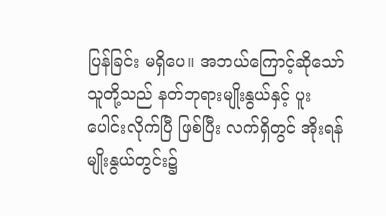ပြန်ခြင်း မရှိပေ။ အဘယ်ကြောင့်ဆိုသော် သူတို့သည် နတ်ဘုရားမျိုးနွယ်နှင့် ပူးပေါင်းလိုက်ပြီ ဖြစ်ပြီး လက်ရှိတွင် အိုးရန်မျိုးနွယ်တွင်း၌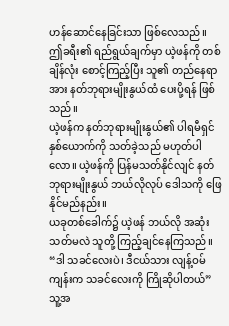ဟန်ဆောင်နေခြင်းသာ ဖြစ်လေသည်။
ဤခရီး၏ ရည်ရွယ်ချက်မှာ ယဲ့ဖန်ကို တစ်ချိန်လုံး စောင့်ကြည့်ပြီး သူ၏ တည်နေရာအား နတ်ဘုရားမျိုးနွယ်ထံ ပေးပို့ရန် ဖြစ်သည်။
ယဲ့ဖန်က နတ်ဘုရားမျိုးနွယ်၏ ပါရမီရှင်နှစ်ယောက်ကို သတ်ခဲ့သည် မဟုတ်ပါလော။ ယဲ့ဖန်ကို ပြန်မသတ်နိုင်လျင် နတ်ဘုရားမျိုးနွယ် ဘယ်လိုလုပ် ဒေါသကို ဖြေနိုင်မည်နည်း။
ယခုတစ်ခေါက်၌ ယဲ့ဖန် ဘယ်လို အဆုံးသတ်မလဲ သူတို့ ကြည့်ချင်နေကြသည်။
“ဒါ သခင်လေးပဲ၊ ဒီငယ်သား လျန့်ဝမ်ကျန်းက သခင်လေးကို ကြိုဆိုပါတယ်”
သူ့အ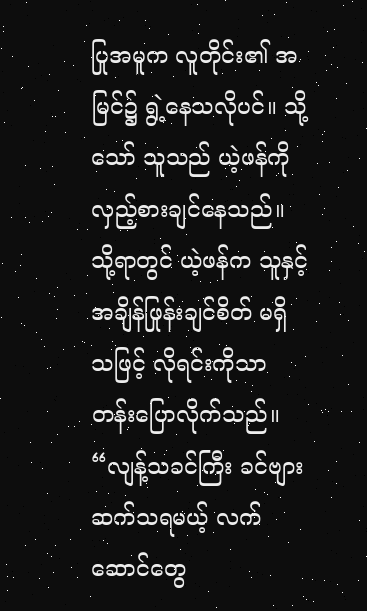ပြုအမူက လူတိုင်း၏ အမြင်၌ ရွဲ့နေသလိုပင်။ သို့သော် သူသည် ယဲ့ဖန်ကို လှည့်စားချင်နေသည်။ သို့ရာတွင် ယဲ့ဖန်က သူနှင့် အချိန်ဖြုန်းချင်စိတ် မရှိသဖြင့် လိုရင်းကိုသာ တန်းပြောလိုက်သည်။
“လျန့်သခင်ကြီး ခင်ဗျား ဆက်သရမယ့် လက်ဆောင်တွေ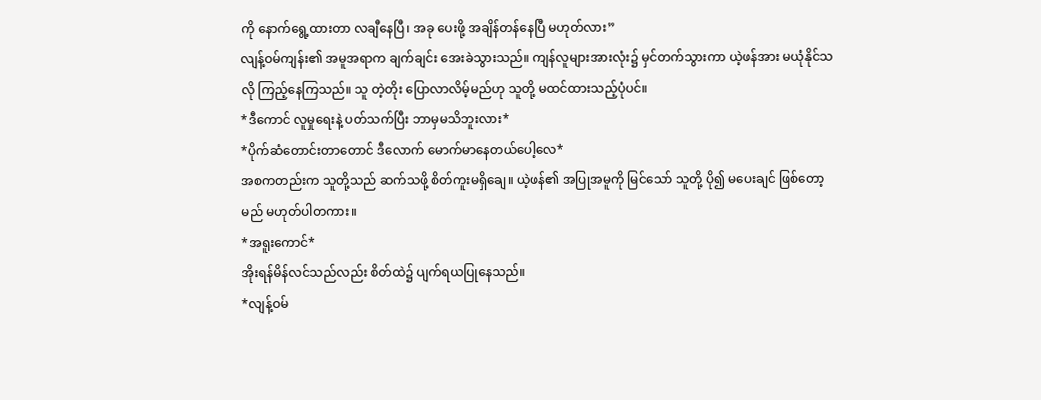ကို နောက်ရွေ့ထားတာ လချီနေပြီ၊ အခု ပေးဖို့ အချိန်တန်နေပြီ မဟုတ်လား”
လျန့်ဝမ်ကျန်း၏ အမူအရာက ချက်ချင်း အေးခဲသွားသည်။ ကျန်လူများအားလုံး၌ မှင်တက်သွားကာ ယဲ့ဖန်အား မယုံနိုင်သလို ကြည့်နေကြသည်။ သူ တဲ့တိုး ပြောလာလိမ့်မည်ဟု သူတို့ မထင်ထားသည့်ပုံပင်။
*ဒီကောင် လူမှုရေးနဲ့ ပတ်သက်ပြီး ဘာမှမသိဘူးလား*
*ပိုက်ဆံတောင်းတာတောင် ဒီလောက် မောက်မာနေတယ်ပေါ့လေ*
အစကတည်းက သူတို့သည် ဆက်သဖို့ စိတ်ကူးမရှိချေ။ ယဲ့ဖန်၏ အပြုအမူကို မြင်သော် သူတို့ ပို၍ မပေးချင် ဖြစ်တော့မည် မဟုတ်ပါတကား။
*အရူးကောင်*
အိုးရန်မိန်လင်သည်လည်း စိတ်ထဲ၌ ပျက်ရယပြုနေသည်။
*လျန့်ဝမ်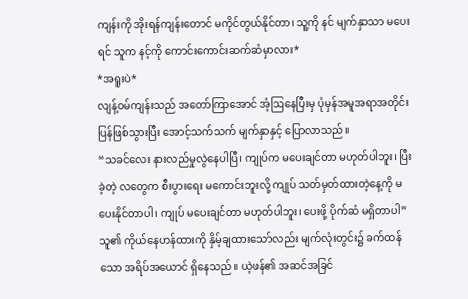ကျန်းကို အိုးရန်ကျန်းတောင် မကိုင်တွယ်နိုင်တာ၊ သူ့ကို နင် မျက်နှာသာ မပေးရင် သူက နင့်ကို ကောင်းကောင်းဆက်ဆံမှာလား*
*အရူးပဲ*
လျန့်ဝမ်ကျန်းသည် အတော်ကြာအောင် အံ့ဩနေပြီးမှ ပုံမှန်အမူအရာအတိုင်း ပြန်ဖြစ်သွားပြီး အောင့်သက်သက် မျက်နှာနှင့် ပြောလာသည်။
“သခင်လေး နားလည်မှုလွဲနေပါပြီ၊ ကျုပ်က မပေးချင်တာ မဟုတ်ပါဘူး၊ ပြီးခဲ့တဲ့ လတွေက စီးပွားရေး မကောင်းဘူးလို့ ကျုပ် သတ်မှတ်ထားတဲ့နေ့ကို မပေးနိုင်တာပါ၊ ကျုပ် မပေးချင်တာ မဟုတ်ပါဘူး၊ ပေးဖို့ ပိုက်ဆံ မရှိတာပါ”
သူ၏ ကိုယ်နေဟန်ထားကို နှိမ့်ချထားသော်လည်း မျက်လုံးတွင်း၌ ခက်ထန်သော အရိပ်အယောင် ရှိနေသည်။ ယဲ့ဖန်၏ အဆင်အခြင်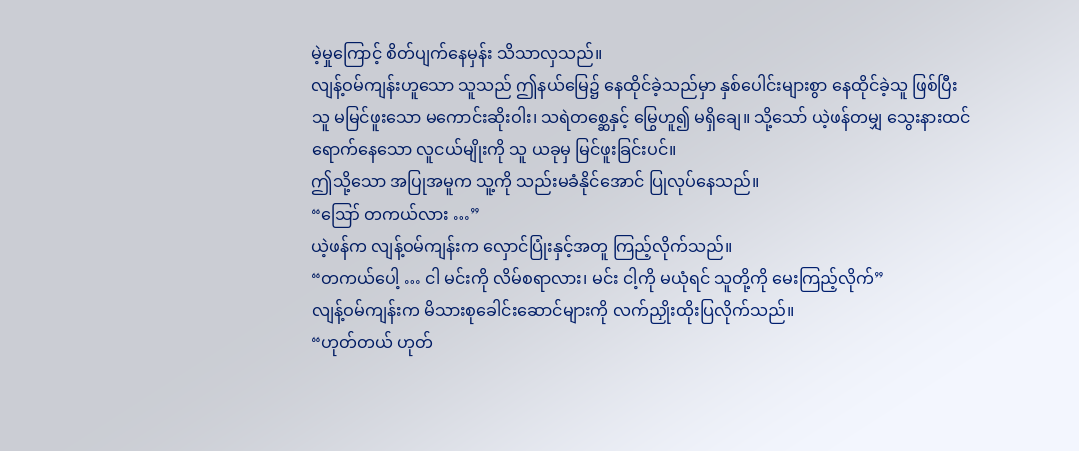မဲ့မှုကြောင့် စိတ်ပျက်နေမှန်း သိသာလှသည်။
လျန့်ဝမ်ကျန်းဟူသော သူသည် ဤနယ်မြေ၌ နေထိုင်ခဲ့သည်မှာ နှစ်ပေါင်းများစွာ နေထိုင်ခဲ့သူ ဖြစ်ပြီး သူ မမြင်ဖူးသော မကောင်းဆိုးဝါး၊ သရဲတစ္ဆေနှင့် မြွေဟူ၍ မရှိချေ။ သို့သော် ယဲ့ဖန်တမျှ သွေးနားထင်ရောက်နေသော လူငယ်မျိုးကို သူ ယခုမှ မြင်ဖူးခြင်းပင်။
ဤသို့သော အပြုအမူက သူ့ကို သည်းမခံနိုင်အောင် ပြုလုပ်နေသည်။
“ဪ တကယ်လား …”
ယဲ့ဖန်က လျန့်ဝမ်ကျန်းက လှောင်ပြုံးနှင့်အတူ ကြည့်လိုက်သည်။
“တကယ်ပေါ့ … ငါ မင်းကို လိမ်စရာလား၊ မင်း ငါ့ကို မယုံရင် သူတို့ကို မေးကြည့်လိုက်”
လျန့်ဝမ်ကျန်းက မိသားစုခေါင်းဆောင်များကို လက်ညှိုးထိုးပြလိုက်သည်။
“ဟုတ်တယ် ဟုတ်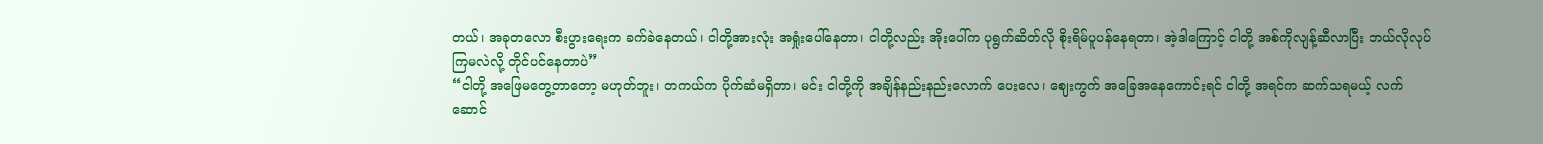တယ်၊ အခုတလော စီးပွားရေးက ခက်ခဲနေတယ်၊ ငါတို့အားလုံး အရှုံးပေါ်နေတာ၊ ငါတို့လည်း အိုးပေါ်က ပုရွက်ဆိတ်လို စိုးရိမ်ပူပန်နေရတာ၊ အဲ့ဒါကြောင့် ငါတို့ အစ်ကိုလျန့်ဆီလာပြီး ဘယ်လိုလုပ်ကြမလဲလို့ တိုင်ပင်နေတာပဲ”
“ငါတို့ အဖြေမတွေ့တာတော့ မဟုတ်ဘူး၊ တကယ်က ပိုက်ဆံမရှိတာ၊ မင်း ငါတို့ကို အချိန်နည်းနည်းလောက် ပေးလေ၊ ဈေးကွက် အခြေအနေကောင်းရင် ငါတို့ အရင်က ဆက်သရမယ့် လက်ဆောင်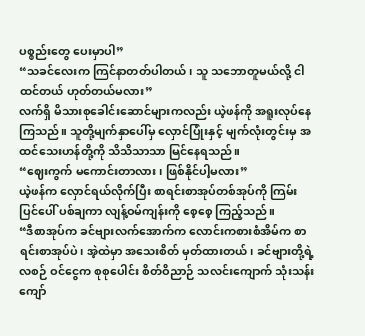ပစ္စည်းတွေ ပေးမှာပါ”
“သခင်လေးက ကြင်နာတတ်ပါတယ်၊ သူ သဘောတူမယ်လို့ ငါ ထင်တယ် ဟုတ်တယ်မလား”
လက်ရှိ မိသားစုခေါင်းဆောင်များကလည်း ယဲ့ဖန်ကို အရူးလုပ်နေကြသည်။ သူတို့မျက်နှာပေါ်မှ လှောင်ပြုံးနှင့် မျက်လုံးတွင်းမှ အထင်သေးဟန်တို့ကို သိသိသာသာ မြင်နေရသည်။
“ဈေးကွက် မကောင်းတာလား၊ ဖြစ်နိုင်ပါ့မလား”
ယဲ့ဖန်က လှောင်ရယ်လိုက်ပြီး စာရင်းစာအုပ်တစ်အုပ်ကို ကြမ်းပြင်ပေါ် ပစ်ချကာ လျန့်ဝမ်ကျန်းကို စေ့စေ့ ကြည့်သည်။
“ဒီစာအုပ်က ခင်ဗျားလက်အောက်က လောင်းကစားစံအိမ်က စာရင်းစာအုပ်ပဲ၊ အဲ့ထဲမှာ အသေးစိတ် မှတ်ထားတယ်၊ ခင်ဗျားတို့ရဲ့ လစဉ် ဝင်ငွေက စုစုပေါင်း စိတ်ဝိညာဉ် သလင်းကျောက် သုံးသန်းကျော်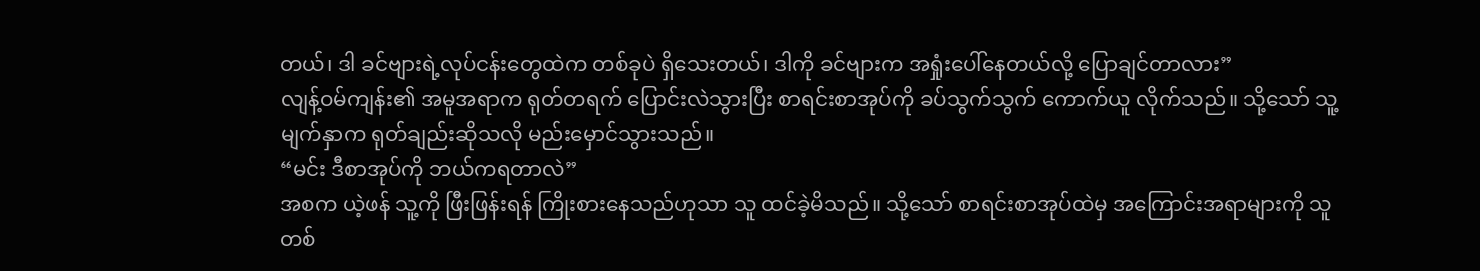တယ်၊ ဒါ ခင်ဗျားရဲ့လုပ်ငန်းတွေထဲက တစ်ခုပဲ ရှိသေးတယ်၊ ဒါကို ခင်ဗျားက အရှုံးပေါ်နေတယ်လို့ ပြောချင်တာလား”
လျန့်ဝမ်ကျန်း၏ အမူအရာက ရုတ်တရက် ပြောင်းလဲသွားပြီး စာရင်းစာအုပ်ကို ခပ်သွက်သွက် ကောက်ယူ လိုက်သည်။ သို့သော် သူ့မျက်နှာက ရုတ်ချည်းဆိုသလို မည်းမှောင်သွားသည်။
“မင်း ဒီစာအုပ်ကို ဘယ်ကရတာလဲ”
အစက ယဲ့ဖန် သူ့ကို ဖြီးဖြန်းရန် ကြိုးစားနေသည်ဟုသာ သူ ထင်ခဲ့မိသည်။ သို့သော် စာရင်းစာအုပ်ထဲမှ အကြောင်းအရာများကို သူ တစ်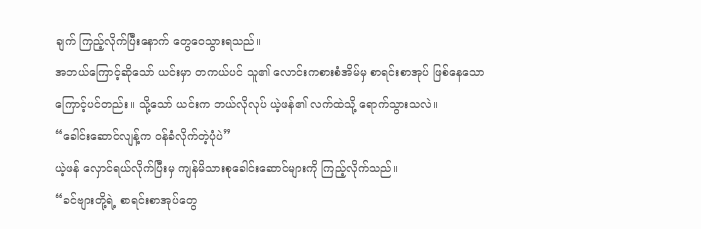ချက် ကြည့်လိုက်ပြီးနောက် တွေဝေသွားရသည်။
အဘယ်ကြောင့်ဆိုသော် ယင်းမှာ တကယ်ပင် သူ၏ လောင်းကစားစံအိမ်မှ စာရင်းစာအုပ် ဖြစ်နေသော ကြောင့်ပင်တည်း။ သို့သော် ယင်းက ဘယ်လိုလုပ် ယဲ့ဖန်၏ လက်ထဲသို့ ရောက်သွားသလဲ။
“ခေါင်းဆောင်လျန့်က ဝန်ခံလိုက်တဲ့ပုံပဲ”
ယဲ့ဖန် လှောင်ရယ်လိုက်ပြီးမှ ကျန်မိသားစုခေါင်းဆောင်များကို ကြည့်လိုက်သည်။
“ခင်ဗျားတို့ရဲ့ စာရင်းစာအုပ်တွေ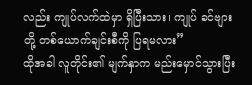လည်း ကျုပ်လက်ထဲမှာ ရှိပြီးသား၊ ကျုပ် ခင်ဗျားတို့ တစ်ယောက်ချင်းစီကို ပြရမလား”
ထိုအခါ လူတိုင်း၏ မျက်နှာက မည်းမှောင်သွားပြီး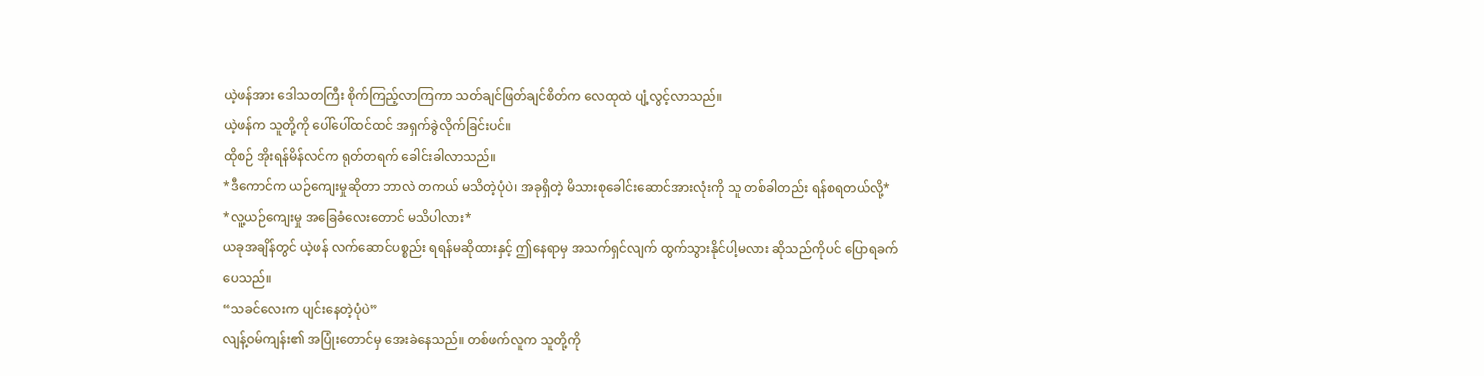ယဲ့ဖန်အား ဒေါသတကြီး စိုက်ကြည့်လာကြကာ သတ်ချင်ဖြတ်ချင်စိတ်က လေထုထဲ ပျံ့လွင့်လာသည်။
ယဲ့ဖန်က သူတို့ကို ပေါ်ပေါ်ထင်ထင် အရှက်ခွဲလိုက်ခြင်းပင်။
ထိုစဉ် အိုးရန်မိန်လင်က ရုတ်တရက် ခေါင်းခါလာသည်။
*ဒီကောင်က ယဉ်ကျေးမှုဆိုတာ ဘာလဲ တကယ် မသိတဲ့ပုံပဲ၊ အခုရှိတဲ့ မိသားစုခေါင်းဆောင်အားလုံးကို သူ တစ်ခါတည်း ရန်စရတယ်လို့*
*လူ့ယဉ်ကျေးမှု အခြေခံလေးတောင် မသိပါလား*
ယခုအချိန်တွင် ယဲ့ဖန် လက်ဆောင်ပစ္စည်း ရရန်မဆိုထားနှင့် ဤနေရာမှ အသက်ရှင်လျက် ထွက်သွားနိုင်ပါ့မလား ဆိုသည်ကိုပင် ပြောရခက်ပေသည်။
“သခင်လေးက ပျင်းနေတဲ့ပုံပဲ”
လျန့်ဝမ်ကျန်း၏ အပြုံးတောင်မှ အေးခဲနေသည်။ တစ်ဖက်လူက သူတို့ကို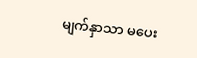မျက်နှာသာ မပေး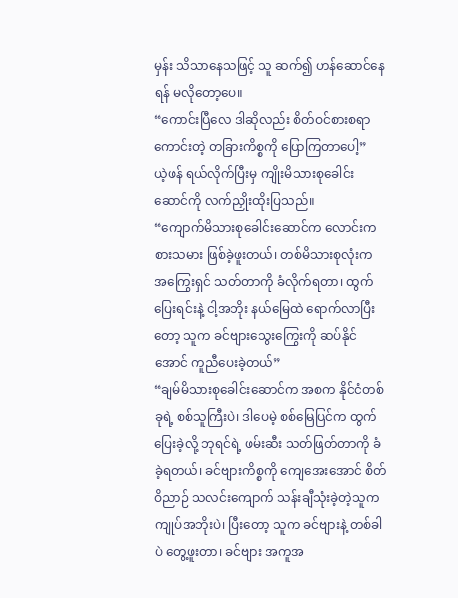မှန်း သိသာနေသဖြင့် သူ ဆက်၍ ဟန်ဆောင်နေရန် မလိုတော့ပေ။
“ကောင်းပြီလေ ဒါဆိုလည်း စိတ်ဝင်စားစရာကောင်းတဲ့ တခြားကိစ္စကို ပြောကြတာပေါ့”
ယဲ့ဖန် ရယ်လိုက်ပြီးမှ ကျိုးမိသားစုခေါင်းဆောင်ကို လက်ညှိုးထိုးပြသည်။
“ကျောက်မိသားစုခေါင်းဆောင်က လောင်းကစားသမား ဖြစ်ခဲ့ဖူးတယ်၊ တစ်မိသားစုလုံးက အကြွေးရှင် သတ်တာကို ခံလိုက်ရတာ၊ ထွက်ပြေးရင်းနဲ့ ငါ့အဘိုး နယ်မြေထဲ ရောက်လာပြီးတော့ သူက ခင်ဗျားသွေးကြွေးကို ဆပ်နိုင်အောင် ကူညီပေးခဲ့တယ်”
“ချမ်မိသားစုခေါင်းဆောင်က အစက နိုင်ငံတစ်ခုရဲ့ စစ်သူကြီးပဲ၊ ဒါပေမဲ့ စစ်မြေပြင်က ထွက်ပြေးခဲ့လို့ ဘုရင်ရဲ့ ဖမ်းဆီး သတ်ဖြတ်တာကို ခံခဲ့ရတယ်၊ ခင်ဗျားကိစ္စကို ကျေအေးအောင် စိတ်ဝိညာဉ် သလင်းကျောက် သန်းချီသုံးခဲ့တဲ့သူက ကျုပ်အဘိုးပဲ၊ ပြီးတော့ သူက ခင်ဗျားနဲ့ တစ်ခါပဲ တွေ့ဖူးတာ၊ ခင်ဗျား အကူအ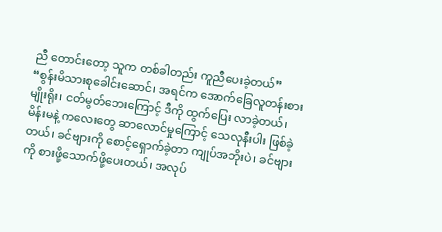ညီ တောင်းတော့ သူက တစ်ခါတည်း ကူညီပေးခဲ့တယ်”
“စွန်းမိသားစုခေါင်းဆောင်၊ အရင်က အောက်ခြေလူတန်းစားမျိုးရိုး၊ ငတ်မွတ်ဘေးကြောင့် ဒီကို ထွက်ပြေး လာခဲ့တယ်၊ မိန်းမနဲ့ ကလေးတွေ ဆာလောင်မှုကြောင့် သေလုနီးပါး ဖြစ်ခဲ့တယ်၊ ခင်ဗျားကို စောင့်ရှောက်ခဲ့တာ ကျုပ်အဘိုးပဲ၊ ခင်ဗျားကို စားဖို့သောက်ဖို့ပေးတယ်၊ အလုပ်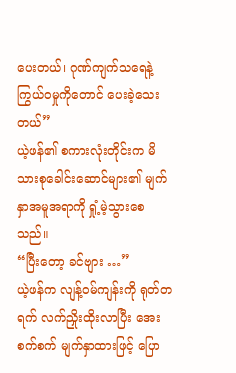ပေးတယ်၊ ဂုဏ်ကျက်သရေနဲ့ ကြွယ်ဝမှုကိုတောင် ပေးခဲ့သေးတယ်”
ယဲ့ဖန်၏ စကားလုံးတိုင်းက မိသားစုခေါင်းဆောင်များ၏ မျက်နှာအမူအရာကို ရှုံ့မဲ့သွားစေသည်။
“ပြီးတော့ ခင်ဗျား …”
ယဲ့ဖန်က လျန့်ဝမ်ကျန်းကို ရုတ်တရက် လက်ညှိုးထိုးလာပြီး အေးစက်စက် မျက်နှာထားဖြင့် ပြော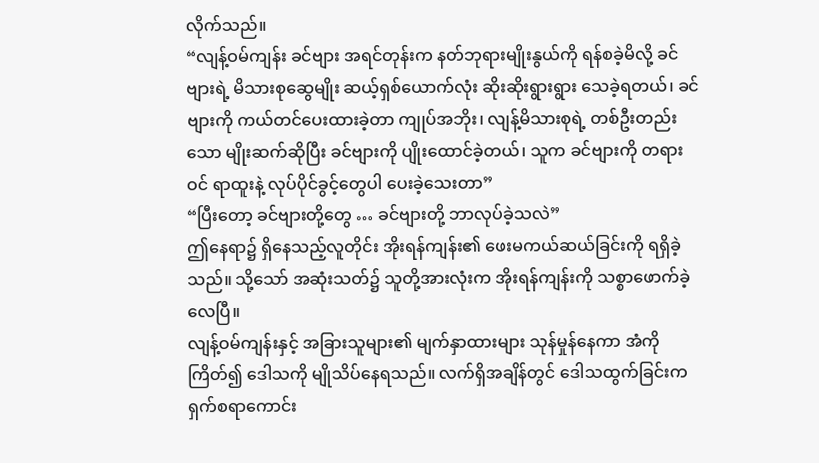လိုက်သည်။
“လျန့်ဝမ်ကျန်း ခင်ဗျား အရင်တုန်းက နတ်ဘုရားမျိုးနွယ်ကို ရန်စခဲ့မိလို့ ခင်ဗျားရဲ့ မိသားစုဆွေမျိုး ဆယ့်ရှစ်ယောက်လုံး ဆိုးဆိုးရွားရွား သေခဲ့ရတယ်၊ ခင်ဗျားကို ကယ်တင်ပေးထားခဲ့တာ ကျုပ်အဘိုး၊ လျန့်မိသားစုရဲ့ တစ်ဦးတည်းသော မျိုးဆက်ဆိုပြီး ခင်ဗျားကို ပျိုးထောင်ခဲ့တယ်၊ သူက ခင်ဗျားကို တရားဝင် ရာထူးနဲ့ လုပ်ပိုင်ခွင့်တွေပါ ပေးခဲ့သေးတာ”
“ပြီးတော့ ခင်ဗျားတို့တွေ … ခင်ဗျားတို့ ဘာလုပ်ခဲ့သလဲ”
ဤနေရာ၌ ရှိနေသည့်လူတိုင်း အိုးရန်ကျန်း၏ ဖေးမကယ်ဆယ်ခြင်းကို ရရှိခဲ့သည်။ သို့သော် အဆုံးသတ်၌ သူတို့အားလုံးက အိုးရန်ကျန်းကို သစ္စာဖောက်ခဲ့လေပြီ။
လျန့်ဝမ်ကျန်းနှင့် အခြားသူများ၏ မျက်နှာထားများ သုန်မှုန်နေကာ အံကိုကြိတ်၍ ဒေါသကို မျိုသိပ်နေရသည်။ လက်ရှိအချိန်တွင် ဒေါသထွက်ခြင်းက ရှက်စရာကောင်း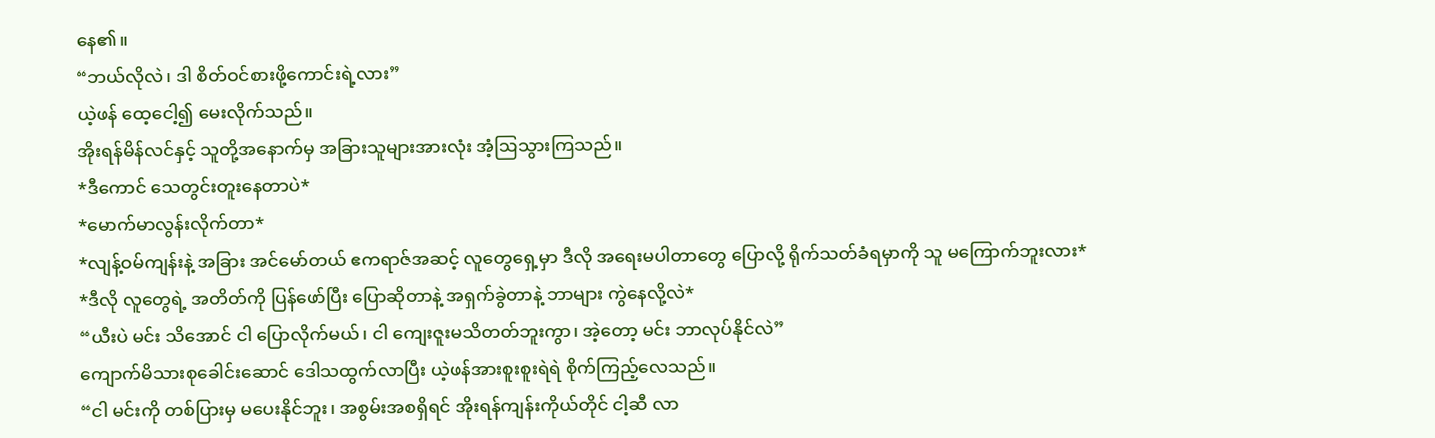နေ၏။
“ဘယ်လိုလဲ၊ ဒါ စိတ်ဝင်စားဖို့ကောင်းရဲ့လား”
ယဲ့ဖန် ထေ့ငေါ့၍ မေးလိုက်သည်။
အိုးရန်မိန်လင်နှင့် သူတို့အနောက်မှ အခြားသူများအားလုံး အံ့ဩသွားကြသည်။
*ဒီကောင် သေတွင်းတူးနေတာပဲ*
*မောက်မာလွန်းလိုက်တာ*
*လျန့်ဝမ်ကျန်းနဲ့ အခြား အင်မော်တယ် ဧကရာဇ်အဆင့် လူတွေရှေ့မှာ ဒီလို အရေးမပါတာတွေ ပြောလို့ ရိုက်သတ်ခံရမှာကို သူ မကြောက်ဘူးလား*
*ဒီလို လူတွေရဲ့ အတိတ်ကို ပြန်ဖော်ပြီး ပြောဆိုတာနဲ့ အရှက်ခွဲတာနဲ့ ဘာများ ကွဲနေလို့လဲ*
“ယီးပဲ မင်း သိအောင် ငါ ပြောလိုက်မယ်၊ ငါ ကျေးဇူးမသိတတ်ဘူးကွာ၊ အဲ့တော့ မင်း ဘာလုပ်နိုင်လဲ”
ကျောက်မိသားစုခေါင်းဆောင် ဒေါသထွက်လာပြီး ယဲ့ဖန်အားစူးစူးရဲရဲ စိုက်ကြည့်လေသည်။
“ငါ မင်းကို တစ်ပြားမှ မပေးနိုင်ဘူး၊ အစွမ်းအစရှိရင် အိုးရန်ကျန်းကိုယ်တိုင် ငါ့ဆီ လာ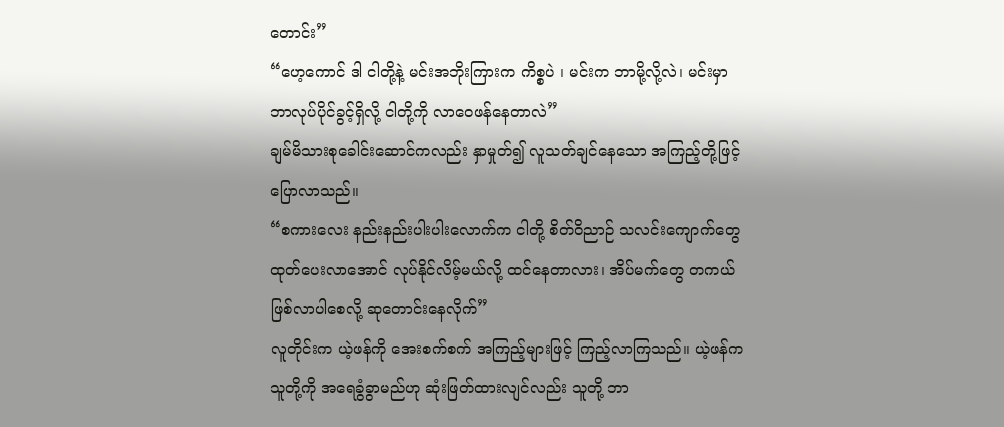တောင်း”
“ဟေ့ကောင် ဒါ ငါတို့နဲ့ မင်းအဘိုးကြားက ကိစ္စပဲ ၊ မင်းက ဘာမို့လို့လဲ၊ မင်းမှာ ဘာလုပ်ပိုင်ခွင့်ရှိလို့ ငါတို့ကို လာဝေဖန်နေတာလဲ”
ချမ်မိသားစုခေါင်းဆောင်ကလည်း နှာမှုတ်၍ လူသတ်ချင်နေသော အကြည့်တို့ဖြင့် ပြောလာသည်။
“စကားလေး နည်းနည်းပါးပါးလောက်က ငါတို့ စိတ်ဝိညာဉ် သလင်းကျောက်တွေ ထုတ်ပေးလာအောင် လုပ်နိုင်လိမ့်မယ်လို့ ထင်နေတာလား၊ အိပ်မက်တွေ တကယ် ဖြစ်လာပါစေလို့ ဆုတောင်းနေလိုက်”
လူတိုင်းက ယဲ့ဖန်ကို အေးစက်စက် အကြည့်များဖြင့် ကြည့်လာကြသည်။ ယဲ့ဖန်က သူတို့ကို အရေခွံခွာမည်ဟု ဆုံးဖြတ်ထားလျင်လည်း သူတို့ ဘာ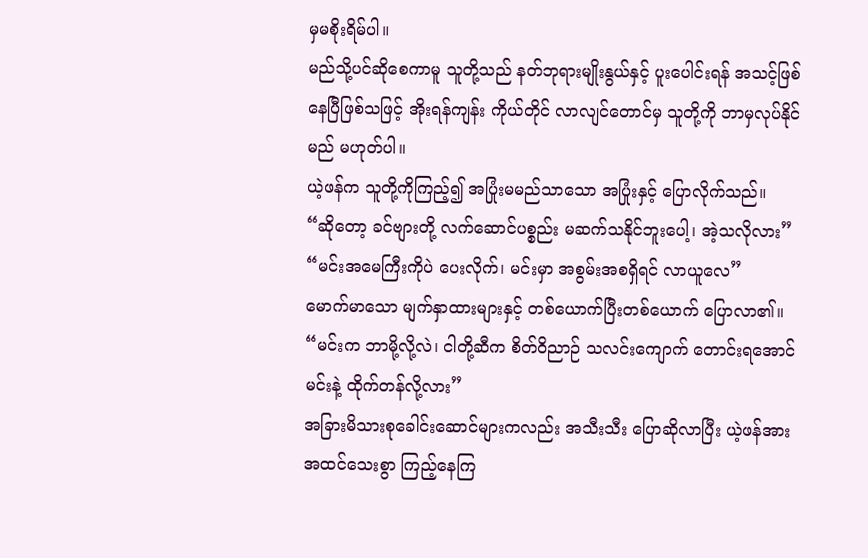မှမစိုးရိမ်ပါ။
မည်သို့ပင်ဆိုစေကာမူ သူတို့သည် နတ်ဘုရားမျိုးနွယ်နှင့် ပူးပေါင်းရန် အသင့်ဖြစ်နေပြီဖြစ်သဖြင့် အိုးရန်ကျန်း ကိုယ်တိုင် လာလျင်တောင်မှ သူတို့ကို ဘာမှလုပ်နိုင်မည် မဟုတ်ပါ။
ယဲ့ဖန်က သူတို့ကိုကြည့်၍ အပြုံးမမည်သာသော အပြုံးနှင့် ပြောလိုက်သည်။
“ဆိုတော့ ခင်ဗျားတို့ လက်ဆောင်ပစ္စည်း မဆက်သနိုင်ဘူးပေါ့၊ အဲ့သလိုလား”
“မင်းအမေကြီးကိုပဲ ပေးလိုက်၊ မင်းမှာ အစွမ်းအစရှိရင် လာယူလေ”
မောက်မာသော မျက်နှာထားများနှင့် တစ်ယောက်ပြီးတစ်ယောက် ပြောလာ၏။
“မင်းက ဘာမို့လို့လဲ၊ ငါတို့ဆီက စိတ်ဝိညာဉ် သလင်းကျောက် တောင်းရအောင် မင်းနဲ့ ထိုက်တန်လို့လား”
အခြားမိသားစုခေါင်းဆောင်များကလည်း အသီးသီး ပြောဆိုလာပြီး ယဲ့ဖန်အား အထင်သေးစွာ ကြည့်နေကြ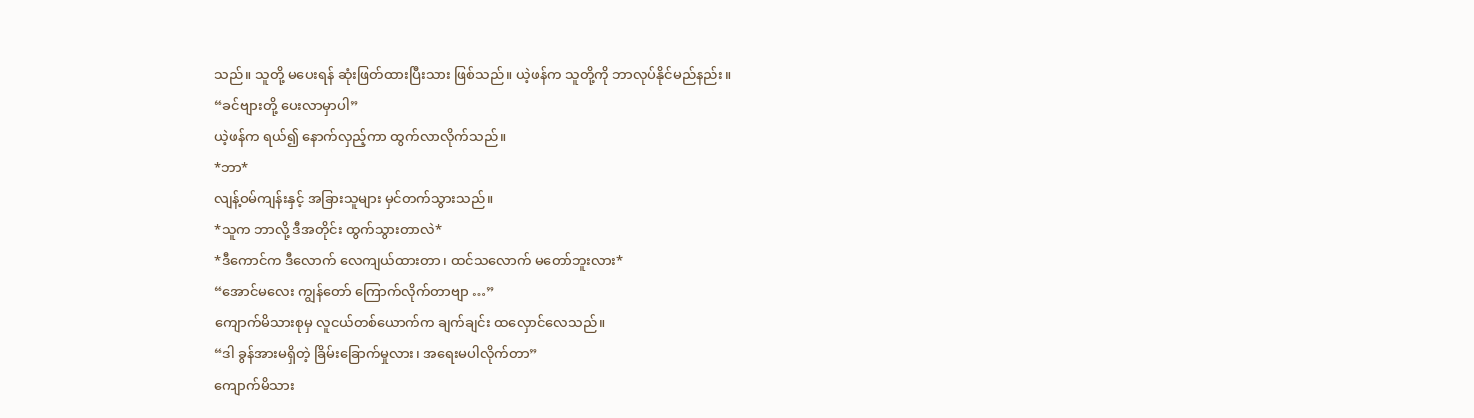သည်။ သူတို့ မပေးရန် ဆုံးဖြတ်ထားပြီးသား ဖြစ်သည်။ ယဲ့ဖန်က သူတို့ကို ဘာလုပ်နိုင်မည်နည်း။
“ခင်ဗျားတို့ ပေးလာမှာပါ”
ယဲ့ဖန်က ရယ်၍ နောက်လှည့်ကာ ထွက်လာလိုက်သည်။
*ဘာ*
လျန့်ဝမ်ကျန်းနှင့် အခြားသူများ မှင်တက်သွားသည်။
*သူက ဘာလို့ ဒီအတိုင်း ထွက်သွားတာလဲ*
*ဒီကောင်က ဒီလောက် လေကျယ်ထားတာ၊ ထင်သလောက် မတော်ဘူးလား*
“အောင်မလေး ကျွန်တော် ကြောက်လိုက်တာဗျာ …”
ကျောက်မိသားစုမှ လူငယ်တစ်ယောက်က ချက်ချင်း ထလှောင်လေသည်။
“ဒါ ခွန်အားမရှိတဲ့ ခြိမ်းခြောက်မှုလား၊ အရေးမပါလိုက်တာ”
ကျောက်မိသား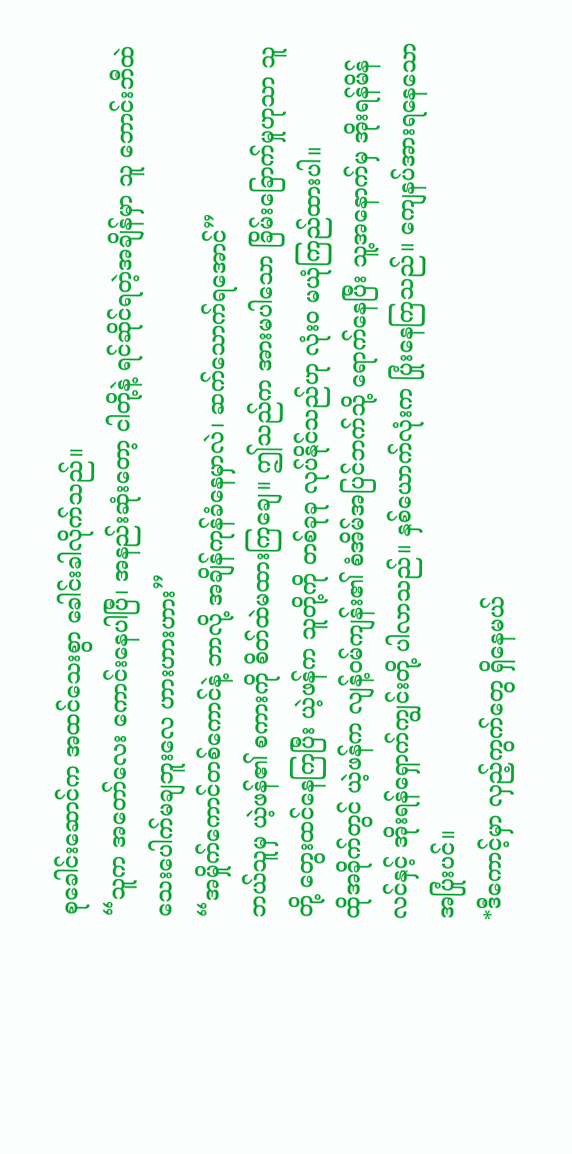စုခေါင်းဆောင်က အထင်သေးစွာ ခေါင်းခါလိုက်သည်။
“သူက အတော်လေး ကောင်းနေပါပြီ၊ အနည်းဆုံးတော့ ငါတို့နဲ့ ရင်ဆိုင်ရတဲ့အချိန်မှာ သူ ဘောင်းဘီထဲ သေးပေါက်မချဘူးလေ ဟားဟားဟား”
“အမှိုက်ကောင်တစ်ကောင်နဲ့ ဘာလို့ အချိန်ကုန်ခံနေမှာလဲ၊ ဆက်သောက်ရအောင်”
ဘယ်သူမှ ယဲ့ဖန်၏ စကားကို စိတ်ထဲမထားကြချေ။ ဤသည်က အားမပါသော ခြိမ်းခြောက်မှုဟုသာ သူတို့ တွေးထင်နေကြပြီး ယဲ့ဖန်က သူတို့ကို တစ်ခုခု လုပ်နိုင်သည်ဟု လုံးဝ မယုံကြည်ထားပါ။
ထိုအခိုက်တွင် ယဲ့ဖန်က လျန့်ဝမ်ကျန်း၏ စံအိမ်အပြင်ဘက်သို့ ရောက်နေပြီး သူ့အနောက်မှ အိုးရန်မိန်လင်နှင့် အိုးရန်ရှောက်ကျွင်းတို့ ပါလာသည်။ နှစ်ယောက်လုံးက ပြုံးနေကြသည်။ ကျေနပ်အားရနေသော အပြုံးပင်။
*ဒီကောင့်မှာ လှည့်ကွက်တွေ ရှိနေမယ်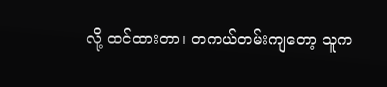လို့ ထင်ထားတာ၊ တကယ်တမ်းကျတော့ သူက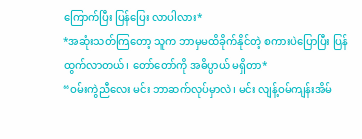ကြောက်ပြီး ပြန်ပြေး လာပါလား*
*အဆုံးသတ်ကြတော့ သူက ဘာမှမထိခိုက်နိုင်တဲ့ စကားပဲပြောပြီး ပြန်ထွက်လာတယ်၊ တော်တော်ကို အဓိပ္ပာယ် မရှိတာ*
“ဝမ်းကွဲညီလေး မင်း ဘာဆက်လုပ်မှာလဲ၊ မင်း လျန့်ဝမ်ကျန်းအိမ်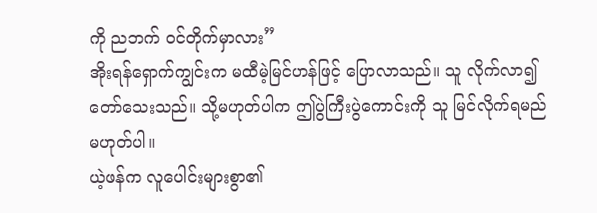ကို ညဘက် ဝင်တိုက်မှာလား”
အိုးရန်ရှောက်ကျွင်းက မထီမဲ့မြင်ဟန်ဖြင့် ပြောလာသည်။ သူ လိုက်လာ၍ တော်သေးသည်။ သို့မဟုတ်ပါက ဤပွဲကြီးပွဲကောင်းကို သူ မြင်လိုက်ရမည် မဟုတ်ပါ။
ယဲ့ဖန်က လူပေါင်းများစွာ၏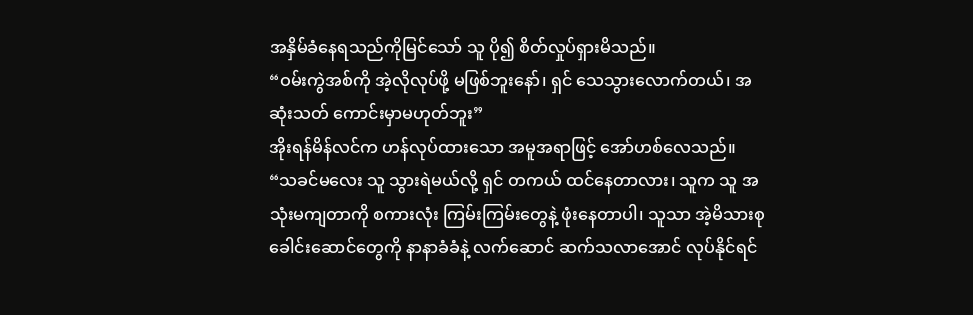အနှိမ်ခံနေရသည်ကိုမြင်သော် သူ ပို၍ စိတ်လှုပ်ရှားမိသည်။
“ဝမ်းကွဲအစ်ကို အဲ့လိုလုပ်ဖို့ မဖြစ်ဘူးနော်၊ ရှင် သေသွားလောက်တယ်၊ အဆုံးသတ် ကောင်းမှာမဟုတ်ဘူး”
အိုးရန်မိန်လင်က ဟန်လုပ်ထားသော အမူအရာဖြင့် အော်ဟစ်လေသည်။
“သခင်မလေး သူ သွားရဲမယ်လို့ ရှင် တကယ် ထင်နေတာလား၊ သူက သူ အသုံးမကျတာကို စကားလုံး ကြမ်းကြမ်းတွေနဲ့ ဖုံးနေတာပါ၊ သူသာ အဲ့မိသားစုခေါင်းဆောင်တွေကို နာနာခံခံနဲ့ လက်ဆောင် ဆက်သလာအောင် လုပ်နိုင်ရင်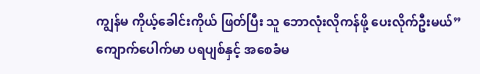ကျွန်မ ကိုယ့်ခေါင်းကိုယ် ဖြတ်ပြီး သူ ဘောလုံးလိုကန်ဖို့ ပေးလိုက်ဦးမယ်”
ကျောက်ပေါက်မာ ပရပျစ်နှင့် အစေခံမ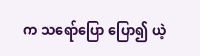က သရော်ပြော ပြော၍ ယဲ့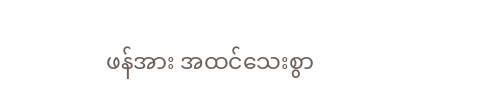ဖန်အား အထင်သေးစွာ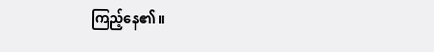ကြည့်နေ၏။